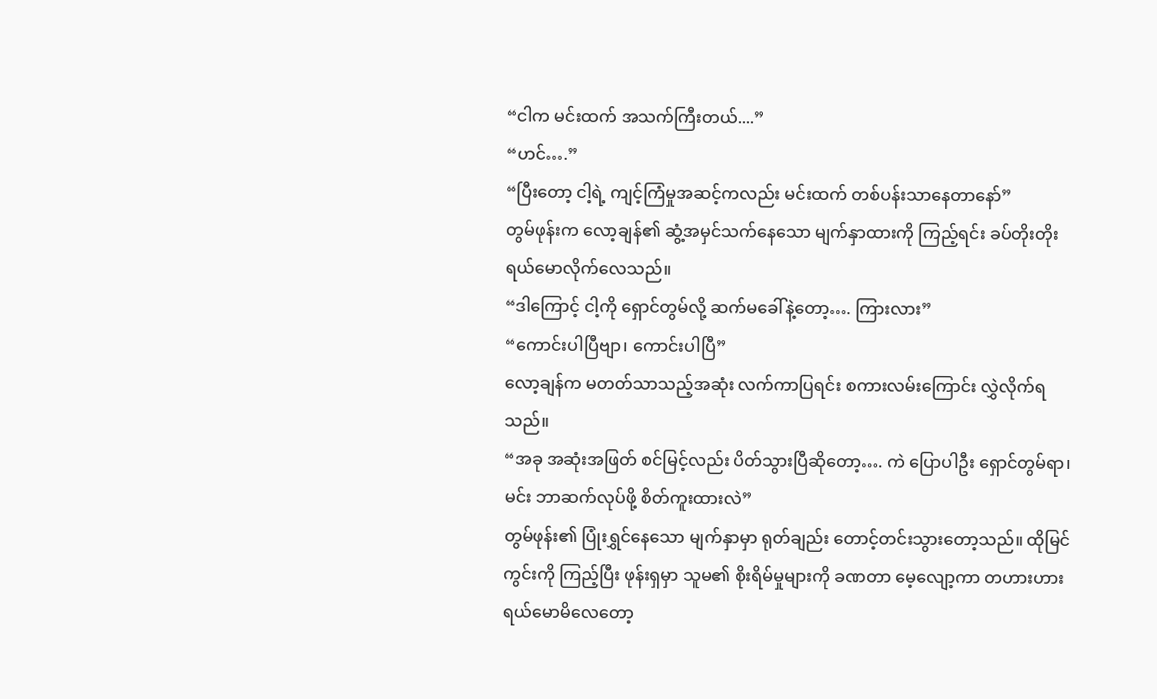“ငါက မင်းထက် အသက်ကြီးတယ်....”
“ဟင်….”
“ပြီးတော့ ငါ့ရဲ့ ကျင့်ကြံမှုအဆင့်ကလည်း မင်းထက် တစ်ပန်းသာနေတာနော်”
တွမ်ဖုန်းက လော့ချန်၏ ဆွံ့အမှင်သက်နေသော မျက်နှာထားကို ကြည့်ရင်း ခပ်တိုးတိုး ရယ်မောလိုက်လေသည်။
“ဒါကြောင့် ငါ့ကို ရှောင်တွမ်လို့ ဆက်မခေါ်နဲ့တော့…. ကြားလား”
“ကောင်းပါပြီဗျာ၊ ကောင်းပါပြီ”
လော့ချန်က မတတ်သာသည့်အဆုံး လက်ကာပြရင်း စကားလမ်းကြောင်း လွှဲလိုက်ရသည်။
“အခု အဆုံးအဖြတ် စင်မြင့်လည်း ပိတ်သွားပြီဆိုတော့…. ကဲ ပြောပါဦး ရှောင်တွမ်ရာ၊ မင်း ဘာဆက်လုပ်ဖို့ စိတ်ကူးထားလဲ”
တွမ်ဖုန်း၏ ပြုံးရွှင်နေသော မျက်နှာမှာ ရုတ်ချည်း တောင့်တင်းသွားတော့သည်။ ထိုမြင်ကွင်းကို ကြည့်ပြီး ဖုန်းရှမှာ သူမ၏ စိုးရိမ်မှုများကို ခဏတာ မေ့လျော့ကာ တဟားဟား ရယ်မောမိလေတော့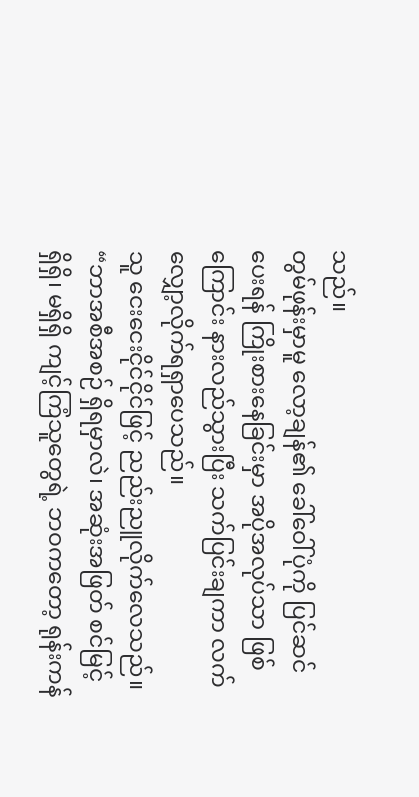သည်။
တွမ်ဖုန်းမှာမူ လော့ချန်၏ ခေါ်ဝေါ်ပုံကို ပြင်ဆင်ပေးရန် ကြိုးစားနေခြင်းမှာ အပိုအလုပ်သာ ဖြစ်ကြောင်း နားလည်သွားပြီး သက်ပြင်းချကာ လက်လျှော့လိုက်ရရှာပေသည်။
သူ ငေးငေးငိုင်ငိုင်ဖြင့် ညည်းညူလိုက်လေသည်။
“ဘာအစီအစဉ် ရှိရမှာလဲ၊ အဆုံးအဖြတ် စင်မြင့် ရှိရှိ၊ မရှိရှိ ကျင့်ကြံသူတွေရဲ့ ဘဝကတော့ ရုန်းကန်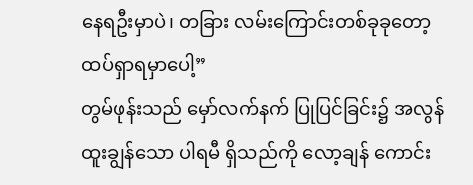နေရဦးမှာပဲ၊ တခြား လမ်းကြောင်းတစ်ခုခုတော့ ထပ်ရှာရမှာပေါ့”
တွမ်ဖုန်းသည် မှော်လက်နက် ပြုပြင်ခြင်း၌ အလွန် ထူးချွန်သော ပါရမီ ရှိသည်ကို လော့ချန် ကောင်း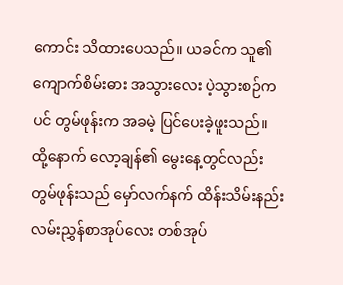ကောင်း သိထားပေသည်။ ယခင်က သူ၏ ကျောက်စိမ်းဓား အသွားလေး ပဲ့သွားစဉ်ကပင် တွမ်ဖုန်းက အခမဲ့ ပြင်ပေးခဲ့ဖူးသည်။
ထို့နောက် လော့ချန်၏ မွေးနေ့တွင်လည်း တွမ်ဖုန်းသည် မှော်လက်နက် ထိန်းသိမ်းနည်း လမ်းညွှန်စာအုပ်လေး တစ်အုပ်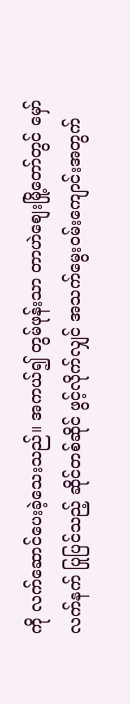ကို လက်ဆောင်ပေးခဲ့သေးသည်။ အကယ်၍ တွမ်ဖုန်းသာ တာဟဲစျေးမြို့တော်တွင် မှော်လက်နက် ပြုပြင်သည့် ဆိုင်တစ်ဆိုင် ဖွင့်လိုက်လျှင် အသက်မွေးဝမ်းကျောင်းအတွက်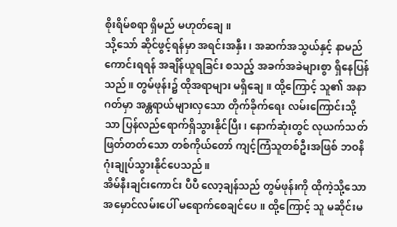စိုးရိမ်စရာ ရှိမည် မဟုတ်ချေ။
သို့သော် ဆိုင်ဖွင့်ရန်မှာ အရင်းအနှီး၊ အဆက်အသွယ်နှင့် နာမည်ကောင်းရရန် အချိန်ယူရခြင်း စသည့် အခက်အခဲများစွာ ရှိနေပြန်သည်။ တွမ်ဖုန်း၌ ထိုအရာများ မရှိချေ။ ထို့ကြောင့် သူ၏ အနာဂတ်မှာ အန္တရာယ်များလှသော တိုက်ခိုက်ရေး လမ်းကြောင်းသို့သာ ပြန်လည်ရောက်ရှိသွားနိုင်ပြီး၊ နောက်ဆုံးတွင် လုယက်သတ်ဖြတ်တတ်သော တစ်ကိုယ်တော် ကျင့်ကြံသူတစ်ဦးအဖြစ် ဘဝနိဂုံးချုပ်သွားနိုင်ပေသည်။
အိမ်နီးချင်းကောင်း ပီပီ လော့ချန်သည် တွမ်ဖုန်းကို ထိုကဲ့သို့သော အမှောင်လမ်းပေါ် မရောက်စေချင်ပေ။ ထို့ကြောင့် သူ မဆိုင်းမ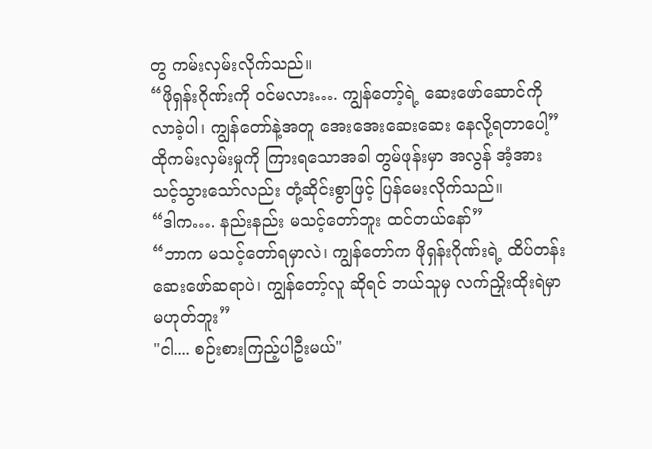တွ ကမ်းလှမ်းလိုက်သည်။
“ဖိုရှန်းဂိုဏ်းကို ဝင်မလား…. ကျွန်တော့်ရဲ့ ဆေးဖော်ဆောင်ကို လာခဲ့ပါ၊ ကျွန်တော်နဲ့အတူ အေးအေးဆေးဆေး နေလို့ရတာပေါ့”
ထိုကမ်းလှမ်းမှုကို ကြားရသောအခါ တွမ်ဖုန်းမှာ အလွန် အံ့အားသင့်သွားသော်လည်း တုံ့ဆိုင်းစွာဖြင့် ပြန်မေးလိုက်သည်။
“ဒါက…. နည်းနည်း မသင့်တော်ဘူး ထင်တယ်နော်”
“ဘာက မသင့်တော်ရမှာလဲ၊ ကျွန်တော်က ဖိုရှန်းဂိုဏ်းရဲ့ ထိပ်တန်းဆေးဖော်ဆရာပဲ၊ ကျွန်တော့်လူ ဆိုရင် ဘယ်သူမှ လက်ညှိုးထိုးရဲမှာ မဟုတ်ဘူး”
"ငါ.... စဉ်းစားကြည့်ပါဦးမယ်"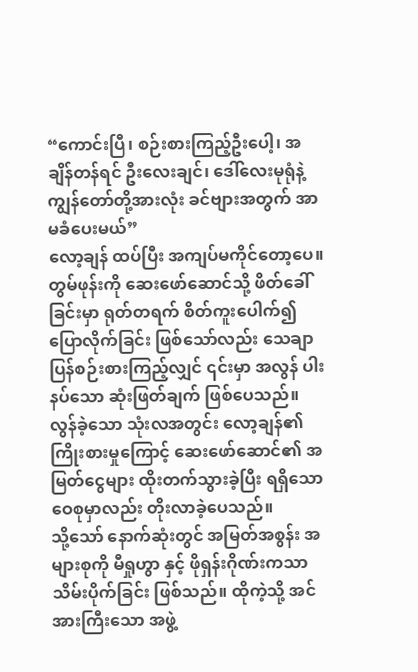“ကောင်းပြီ၊ စဉ်းစားကြည့်ဦးပေါ့၊ အချိန်တန်ရင် ဦးလေးချင်၊ ဒေါ်လေးမုရုံနဲ့ ကျွန်တော်တို့အားလုံး ခင်ဗျားအတွက် အာမခံပေးမယ်”
လော့ချန် ထပ်ပြီး အကျပ်မကိုင်တော့ပေ။
တွမ်ဖုန်းကို ဆေးဖော်ဆောင်သို့ ဖိတ်ခေါ်ခြင်းမှာ ရုတ်တရက် စိတ်ကူးပေါက်၍ ပြောလိုက်ခြင်း ဖြစ်သော်လည်း သေချာ ပြန်စဉ်းစားကြည့်လျှင် ၎င်းမှာ အလွန် ပါးနပ်သော ဆုံးဖြတ်ချက် ဖြစ်ပေသည်။ လွန်ခဲ့သော သုံးလအတွင်း လော့ချန်၏ ကြိုးစားမှုကြောင့် ဆေးဖော်ဆောင်၏ အမြတ်ငွေများ ထိုးတက်သွားခဲ့ပြီး ရရှိသော ဝေစုမှာလည်း တိုးလာခဲ့ပေသည်။
သို့သော် နောက်ဆုံးတွင် အမြတ်အစွန်း အများစုကို မီရှုဟွာ နှင့် ဖိုရှန်းဂိုဏ်းကသာ သိမ်းပိုက်ခြင်း ဖြစ်သည်။ ထိုကဲ့သို့ အင်အားကြီးသော အဖွဲ့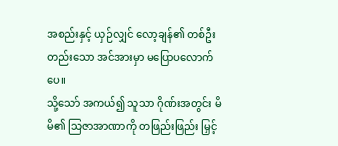အစည်းနှင့် ယှဉ်လျှင် လော့ချန်၏ တစ်ဦးတည်းသော အင်အားမှာ မပြောပလောက်ပေ။
သို့သော် အကယ်၍ သူသာ ဂိုဏ်းအတွင်း မိမိ၏ သြဇာအာဏာကို တဖြည်းဖြည်း မြှင့်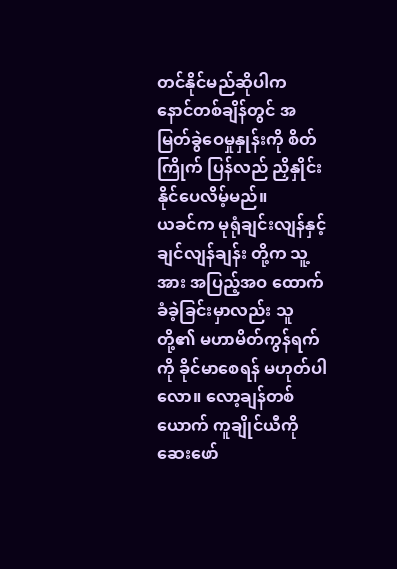တင်နိုင်မည်ဆိုပါက နောင်တစ်ချိန်တွင် အမြတ်ခွဲဝေမှုနှုန်းကို စိတ်ကြိုက် ပြန်လည် ညှိနှိုင်းနိုင်ပေလိမ့်မည်။
ယခင်က မုရုံချင်းလျန်နှင့် ချင်လျန်ချန်း တို့က သူ့အား အပြည့်အဝ ထောက်ခံခဲ့ခြင်းမှာလည်း သူတို့၏ မဟာမိတ်ကွန်ရက်ကို ခိုင်မာစေရန် မဟုတ်ပါလော။ လော့ချန်တစ်ယောက် ကူချိုင်ယီကို ဆေးဖော်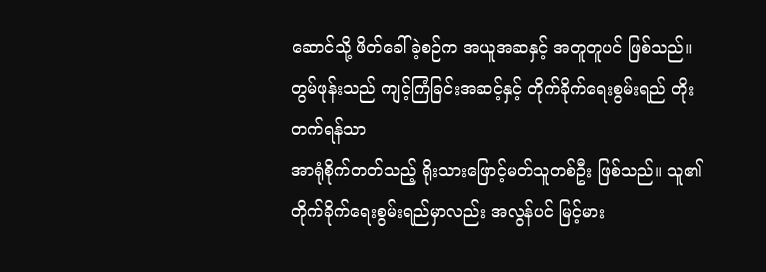ဆောင်သို့ ဖိတ်ခေါ်ခဲ့စဉ်က အယူအဆနှင့် အတူတူပင် ဖြစ်သည်။
တွမ်ဖုန်းသည် ကျင့်ကြံခြင်းအဆင့်နှင့် တိုက်ခိုက်ရေးစွမ်းရည် တိုးတက်ရန်သာ
အာရုံစိုက်တတ်သည့် ရိုးသားဖြောင့်မတ်သူတစ်ဦး ဖြစ်သည်။ သူ၏ တိုက်ခိုက်ရေးစွမ်းရည်မှာလည်း အလွန်ပင် မြင့်မား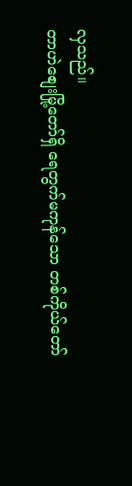လှသည်။
တာဟဲစျေးမြို့တော်ရှိ ရေတွက်မကုန်သော တစ်ကိုယ်တော်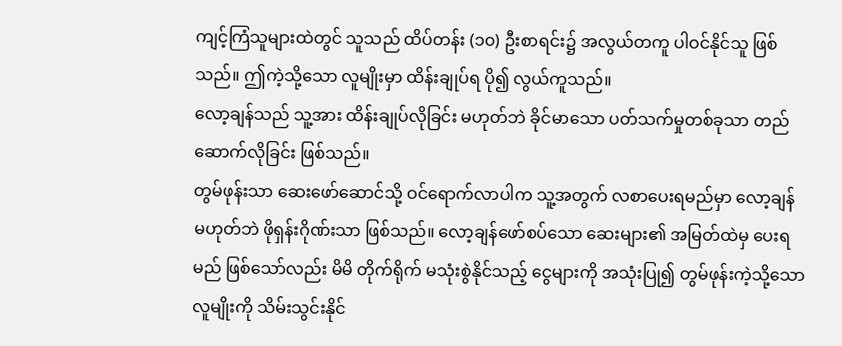ကျင့်ကြံသူများထဲတွင် သူသည် ထိပ်တန်း (၁၀) ဦးစာရင်း၌ အလွယ်တကူ ပါဝင်နိုင်သူ ဖြစ်သည်။ ဤကဲ့သို့သော လူမျိုးမှာ ထိန်းချုပ်ရ ပို၍ လွယ်ကူသည်။
လော့ချန်သည် သူ့အား ထိန်းချုပ်လိုခြင်း မဟုတ်ဘဲ ခိုင်မာသော ပတ်သက်မှုတစ်ခုသာ တည်ဆောက်လိုခြင်း ဖြစ်သည်။
တွမ်ဖုန်းသာ ဆေးဖော်ဆောင်သို့ ဝင်ရောက်လာပါက သူ့အတွက် လစာပေးရမည်မှာ လော့ချန် မဟုတ်ဘဲ ဖိုရှန်းဂိုဏ်းသာ ဖြစ်သည်။ လော့ချန်ဖော်စပ်သော ဆေးများ၏ အမြတ်ထဲမှ ပေးရမည် ဖြစ်သော်လည်း မိမိ တိုက်ရိုက် မသုံးစွဲနိုင်သည့် ငွေများကို အသုံးပြု၍ တွမ်ဖုန်းကဲ့သို့သော လူမျိုးကို သိမ်းသွင်းနိုင်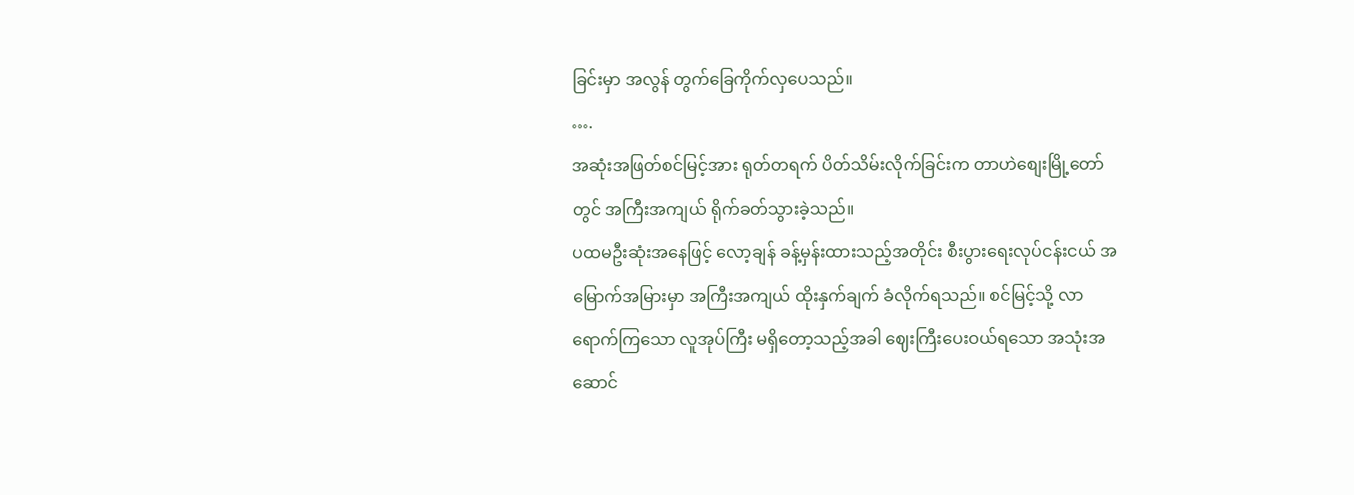ခြင်းမှာ အလွန် တွက်ခြေကိုက်လှပေသည်။
….
အဆုံးအဖြတ်စင်မြင့်အား ရုတ်တရက် ပိတ်သိမ်းလိုက်ခြင်းက တာဟဲစျေးမြို့တော်တွင် အကြီးအကျယ် ရိုက်ခတ်သွားခဲ့သည်။
ပထမဦးဆုံးအနေဖြင့် လော့ချန် ခန့်မှန်းထားသည့်အတိုင်း စီးပွားရေးလုပ်ငန်းငယ် အမြောက်အမြားမှာ အကြီးအကျယ် ထိုးနှက်ချက် ခံလိုက်ရသည်။ စင်မြင့်သို့ လာရောက်ကြသော လူအုပ်ကြီး မရှိတော့သည့်အခါ ဈေးကြီးပေးဝယ်ရသော အသုံးအဆောင်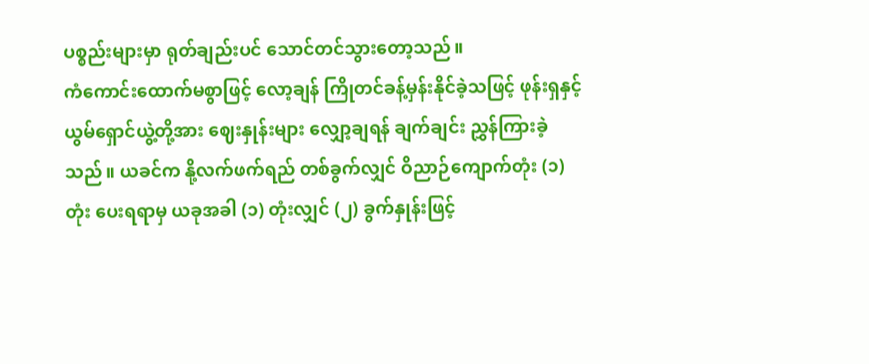ပစ္စည်းများမှာ ရုတ်ချည်းပင် သောင်တင်သွားတော့သည်။
ကံကောင်းထောက်မစွာဖြင့် လော့ချန် ကြိုတင်ခန့်မှန်းနိုင်ခဲ့သဖြင့် ဖုန်းရှနှင့် ယွမ်ရှောင်ယွဲ့တို့အား ဈေးနှုန်းများ လျှော့ချရန် ချက်ချင်း ညွှန်ကြားခဲ့သည်။ ယခင်က နို့လက်ဖက်ရည် တစ်ခွက်လျှင် ဝိညာဉ်ကျောက်တုံး (၁) တုံး ပေးရရာမှ ယခုအခါ (၁) တုံးလျှင် (၂) ခွက်နှုန်းဖြင့်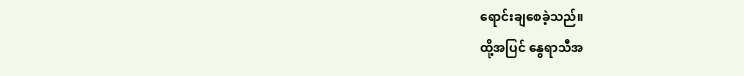ရောင်းချစေခဲ့သည်။
ထို့အပြင် နွေရာသီအ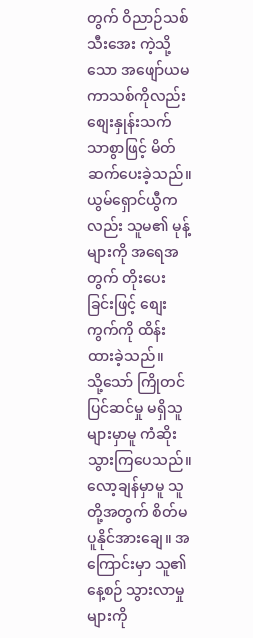တွက် ဝိညာဉ်သစ်သီးအေး ကဲ့သို့သော အဖျော်ယမကာသစ်ကိုလည်း စျေးနှုန်းသက်သာစွာဖြင့် မိတ်ဆက်ပေးခဲ့သည်။ ယွမ်ရှောင်ယွီကလည်း သူမ၏ မုန့်များကို အရေအတွက် တိုးပေးခြင်းဖြင့် စျေးကွက်ကို ထိန်းထားခဲ့သည်။
သို့သော် ကြိုတင်ပြင်ဆင်မှု မရှိသူများမှာမူ ကံဆိုးသွားကြပေသည်။ လော့ချန်မှာမူ သူတို့အတွက် စိတ်မပူနိုင်အားချေ။ အကြောင်းမှာ သူ၏ နေ့စဉ် သွားလာမှုများကို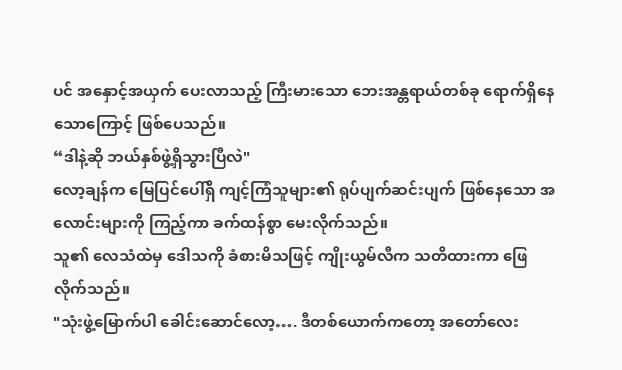ပင် အနှောင့်အယှက် ပေးလာသည့် ကြီးမားသော ဘေးအန္တရာယ်တစ်ခု ရောက်ရှိနေသောကြောင့် ဖြစ်ပေသည်။
“ဒါနဲ့ဆို ဘယ်နှစ်ဖွဲ့ရှိသွားပြီလဲ"
လော့ချန်က မြေပြင်ပေါ်ရှိ ကျင့်ကြံသူများ၏ ရုပ်ပျက်ဆင်းပျက် ဖြစ်နေသော အလောင်းများကို ကြည့်ကာ ခက်ထန်စွာ မေးလိုက်သည်။
သူ၏ လေသံထဲမှ ဒေါသကို ခံစားမိသဖြင့် ကျိုးယွမ်လီက သတိထားကာ ဖြေလိုက်သည်။
"သုံးဖွဲ့မြောက်ပါ ခေါင်းဆောင်လော့…. ဒီတစ်ယောက်ကတော့ အတော်လေး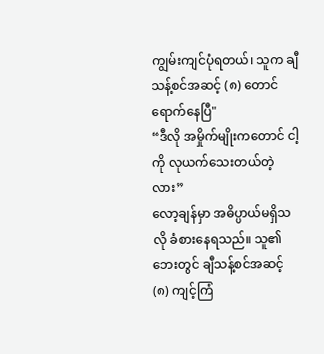ကျွမ်းကျင်ပုံရတယ်၊ သူက ချီသန့်စင်အဆင့် (၈) တောင် ရောက်နေပြီ"
“ဒီလို အမှိုက်မျိုးကတောင် ငါ့ကို လုယက်သေးတယ်တဲ့လား”
လော့ချန်မှာ အဓိပ္ပာယ်မရှိသလို ခံစားနေရသည်။ သူ၏ ဘေးတွင် ချီသန့်စင်အဆင့် (၈) ကျင့်ကြံ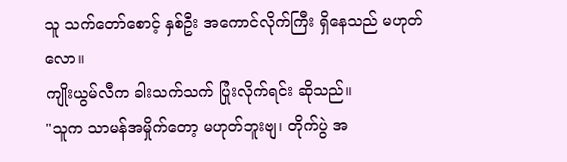သူ သက်တော်စောင့် နှစ်ဦး အကောင်လိုက်ကြီး ရှိနေသည် မဟုတ်လော။
ကျိုးယွမ်လီက ခါးသက်သက် ပြုံးလိုက်ရင်း ဆိုသည်။
"သူက သာမန်အမှိုက်တော့ မဟုတ်ဘူးဗျ၊ တိုက်ပွဲ အ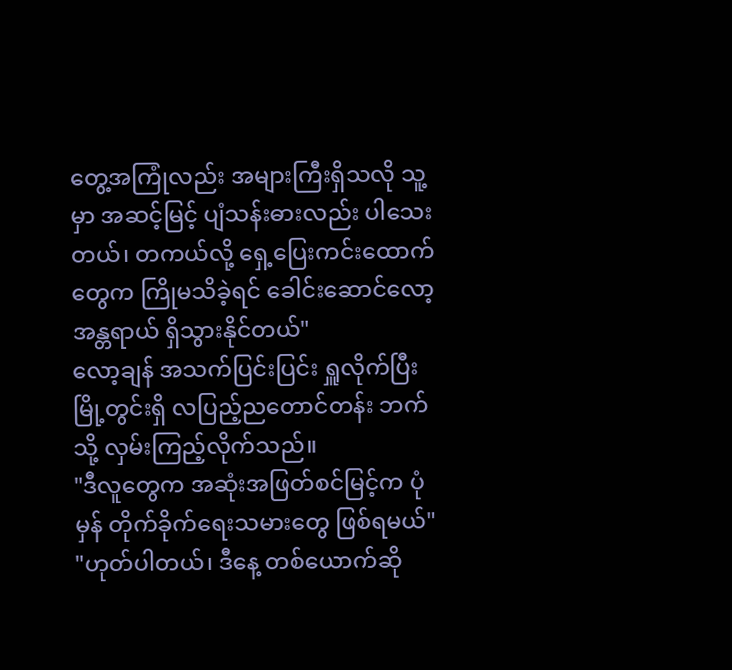တွေ့အကြုံလည်း အများကြီးရှိသလို သူ့မှာ အဆင့်မြင့် ပျံသန်းဓားလည်း ပါသေးတယ်၊ တကယ်လို့ ရှေ့ပြေးကင်းထောက်တွေက ကြိုမသိခဲ့ရင် ခေါင်းဆောင်လော့ အန္တရာယ် ရှိသွားနိုင်တယ်"
လော့ချန် အသက်ပြင်းပြင်း ရှူလိုက်ပြီး မြို့တွင်းရှိ လပြည့်ညတောင်တန်း ဘက်သို့ လှမ်းကြည့်လိုက်သည်။
"ဒီလူတွေက အဆုံးအဖြတ်စင်မြင့်က ပုံမှန် တိုက်ခိုက်ရေးသမားတွေ ဖြစ်ရမယ်"
"ဟုတ်ပါတယ်၊ ဒီနေ့ တစ်ယောက်ဆို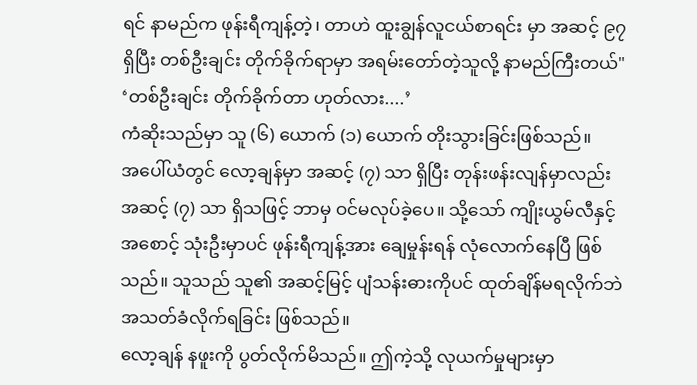ရင် နာမည်က ဖုန်းရီကျန့်တဲ့၊ တာဟဲ ထူးချွန်လူငယ်စာရင်း မှာ အဆင့် ၉၇ ရှိပြီး တစ်ဦးချင်း တိုက်ခိုက်ရာမှာ အရမ်းတော်တဲ့သူလို့ နာမည်ကြီးတယ်"
‘တစ်ဦးချင်း တိုက်ခိုက်တာ ဟုတ်လား....’
ကံဆိုးသည်မှာ သူ (၆) ယောက် (၁) ယောက် တိုးသွားခြင်းဖြစ်သည်။
အပေါ်ယံတွင် လော့ချန်မှာ အဆင့် (၇) သာ ရှိပြီး တုန်းဖန်းလျန်မှာလည်း အဆင့် (၇) သာ ရှိသဖြင့် ဘာမှ ဝင်မလုပ်ခဲ့ပေ။ သို့သော် ကျိုးယွမ်လီနှင့် အစောင့် သုံးဦးမှာပင် ဖုန်းရီကျန့်အား ချေမှုန်းရန် လုံလောက်နေပြီ ဖြစ်သည်။ သူသည် သူ၏ အဆင့်မြင့် ပျံသန်းဓားကိုပင် ထုတ်ချိန်မရလိုက်ဘဲ အသတ်ခံလိုက်ရခြင်း ဖြစ်သည်။
လော့ချန် နဖူးကို ပွတ်လိုက်မိသည်။ ဤကဲ့သို့ လုယက်မှုများမှာ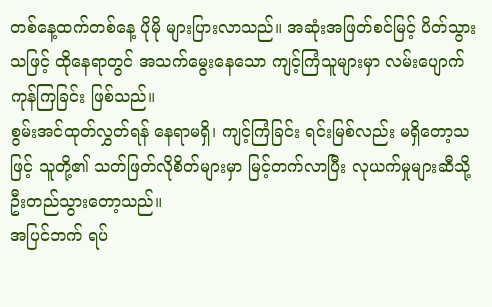တစ်နေ့ထက်တစ်နေ့ ပိုမို များပြားလာသည်။ အဆုံးအဖြတ်စင်မြင့် ပိတ်သွားသဖြင့် ထိုနေရာတွင် အသက်မွေးနေသော ကျင့်ကြံသူများမှာ လမ်းပျောက်ကုန်ကြခြင်း ဖြစ်သည်။
စွမ်းအင်ထုတ်လွှတ်ရန် နေရာမရှိ၊ ကျင့်ကြံခြင်း ရင်းမြစ်လည်း မရှိတော့သဖြင့် သူတို့၏ သတ်ဖြတ်လိုစိတ်များမှာ မြင့်တက်လာပြီး လုယက်မှုများဆီသို့ ဦးတည်သွားတော့သည်။
အပြင်ဘက် ရပ်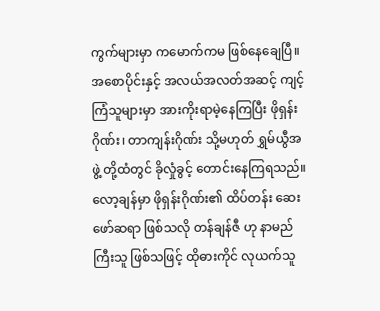ကွက်များမှာ ကမောက်ကမ ဖြစ်နေချေပြီ။
အစောပိုင်းနှင့် အလယ်အလတ်အဆင့် ကျင့်ကြံသူများမှာ အားကိုးရာမဲ့နေကြပြီး ဖိုရှန်းဂိုဏ်း၊ တာကျန်းဂိုဏ်း သို့မဟုတ် ရွှမ်ယွီအဖွဲ့ တို့ထံတွင် ခိုလှုံခွင့် တောင်းနေကြရသည်။
လော့ချန်မှာ ဖိုရှန်းဂိုဏ်း၏ ထိပ်တန်း ဆေးဖော်ဆရာ ဖြစ်သလို တန်ချန်ဇီ ဟု နာမည်ကြီးသူ ဖြစ်သဖြင့် ထိုဓားကိုင် လုယက်သူ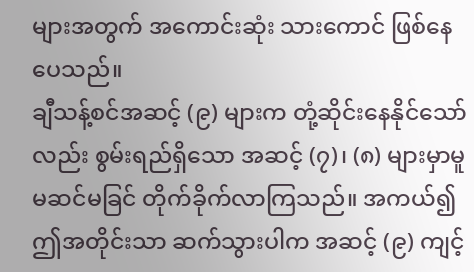များအတွက် အကောင်းဆုံး သားကောင် ဖြစ်နေပေသည်။
ချီသန့်စင်အဆင့် (၉) များက တုံ့ဆိုင်းနေနိုင်သော်လည်း စွမ်းရည်ရှိသော အဆင့် (၇)၊ (၈) များမှာမူ မဆင်မခြင် တိုက်ခိုက်လာကြသည်။ အကယ်၍ ဤအတိုင်းသာ ဆက်သွားပါက အဆင့် (၉) ကျင့်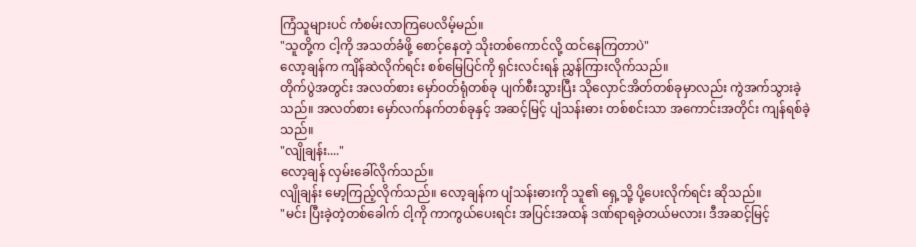ကြံသူများပင် ကံစမ်းလာကြပေလိမ့်မည်။
"သူတို့က ငါ့ကို အသတ်ခံဖို့ စောင့်နေတဲ့ သိုးတစ်ကောင်လို့ ထင်နေကြတာပဲ"
လော့ချန်က ကျိန်ဆဲလိုက်ရင်း စစ်မြေပြင်ကို ရှင်းလင်းရန် ညွှန်ကြားလိုက်သည်။
တိုက်ပွဲအတွင်း အလတ်စား မှော်ဝတ်ရုံတစ်ခု ပျက်စီးသွားပြီး သိုလှောင်အိတ်တစ်ခုမှာလည်း ကွဲအက်သွားခဲ့သည်။ အလတ်စား မှော်လက်နက်တစ်ခုနှင့် အဆင့်မြင့် ပျံသန်းဓား တစ်စင်းသာ အကောင်းအတိုင်း ကျန်ရစ်ခဲ့သည်။
"လျိုချန်း...."
လော့ချန် လှမ်းခေါ်လိုက်သည်။
လျိုချန်း မော့ကြည့်လိုက်သည်။ လော့ချန်က ပျံသန်းဓားကို သူ၏ ရှေ့သို့ ပို့ပေးလိုက်ရင်း ဆိုသည်။
"မင်း ပြီးခဲ့တဲ့တစ်ခေါက် ငါ့ကို ကာကွယ်ပေးရင်း အပြင်းအထန် ဒဏ်ရာရခဲ့တယ်မလား၊ ဒီအဆင့်မြင့်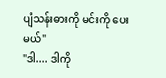ပျံသန်းဓားကို မင်းကို ပေးမယ်"
"ဒါ.... ဒါကို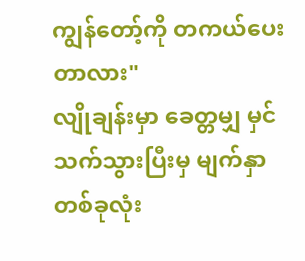ကျွန်တော့်ကို တကယ်ပေးတာလား"
လျိုချန်းမှာ ခေတ္တမျှ မှင်သက်သွားပြီးမှ မျက်နှာတစ်ခုလုံး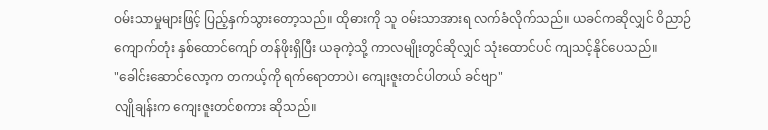ဝမ်းသာမှုများဖြင့် ပြည့်နှက်သွားတော့သည်။ ထိုဓားကို သူ ဝမ်းသာအားရ လက်ခံလိုက်သည်။ ယခင်ကဆိုလျှင် ဝိညာဉ်ကျောက်တုံး နှစ်ထောင်ကျော် တန်ဖိုးရှိပြီး ယခုကဲ့သို့ ကာလမျိုးတွင်ဆိုလျှင် သုံးထောင်ပင် ကျသင့်နိုင်ပေသည်။
"ခေါင်းဆောင်လော့က တကယ့်ကို ရက်ရောတာပဲ၊ ကျေးဇူးတင်ပါတယ် ခင်ဗျာ"
လျိုချန်းက ကျေးဇူးတင်စကား ဆိုသည်။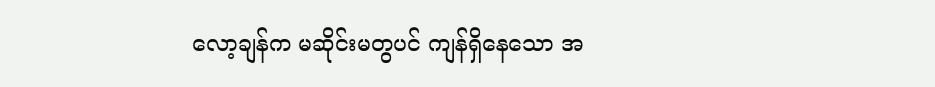လော့ချန်က မဆိုင်းမတွပင် ကျန်ရှိနေသော အ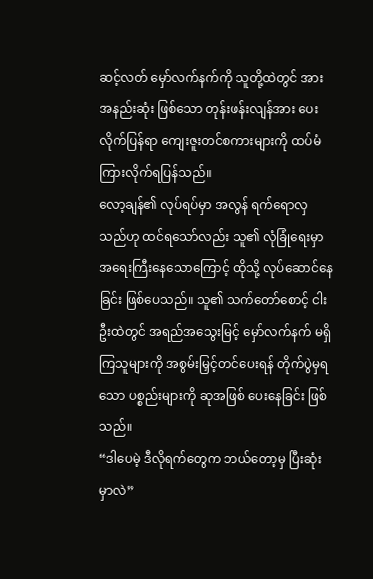ဆင့်လတ် မှော်လက်နက်ကို သူတို့ထဲတွင် အားအနည်းဆုံး ဖြစ်သော တုန်းဖန်းလျန်အား ပေးလိုက်ပြန်ရာ ကျေးဇူးတင်စကားများကို ထပ်မံ ကြားလိုက်ရပြန်သည်။
လော့ချန်၏ လုပ်ရပ်မှာ အလွန် ရက်ရောလှသည်ဟု ထင်ရသော်လည်း သူ၏ လုံခြုံရေးမှာ အရေးကြီးနေသောကြောင့် ထိုသို့ လုပ်ဆောင်နေခြင်း ဖြစ်ပေသည်။ သူ၏ သက်တော်စောင့် ငါးဦးထဲတွင် အရည်အသွေးမြင့် မှော်လက်နက် မရှိကြသူများကို အစွမ်းမြှင့်တင်ပေးရန် တိုက်ပွဲမှရသော ပစ္စည်းများကို ဆုအဖြစ် ပေးနေခြင်း ဖြစ်သည်။
“ဒါပေမဲ့ ဒီလိုရက်တွေက ဘယ်တော့မှ ပြီးဆုံးမှာလဲ”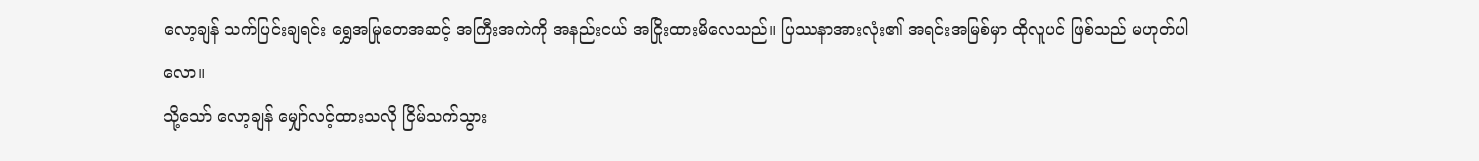လော့ချန် သက်ပြင်းချရင်း ရွှေအမြုတေအဆင့် အကြီးအကဲကို အနည်းငယ် အငြိုးထားမိလေသည်။ ပြဿနာအားလုံး၏ အရင်းအမြစ်မှာ ထိုလူပင် ဖြစ်သည် မဟုတ်ပါလော။
သို့သော် လော့ချန် မျှော်လင့်ထားသလို ငြိမ်သက်သွား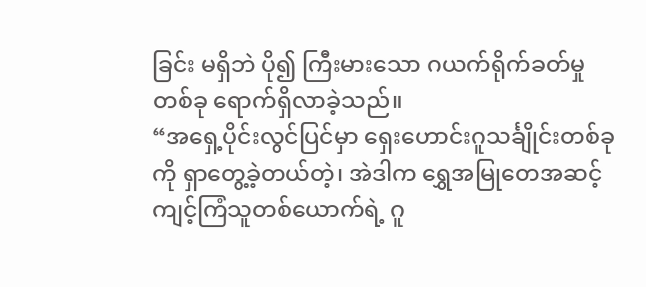ခြင်း မရှိဘဲ ပို၍ ကြီးမားသော ဂယက်ရိုက်ခတ်မှု တစ်ခု ရောက်ရှိလာခဲ့သည်။
“အရှေ့ပိုင်းလွင်ပြင်မှာ ရှေးဟောင်းဂူသင်္ချိုင်းတစ်ခုကို ရှာတွေ့ခဲ့တယ်တဲ့၊ အဲဒါက ရွှေအမြုတေအဆင့် ကျင့်ကြံသူတစ်ယောက်ရဲ့ ဂူ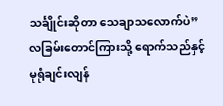သင်္ချိုင်းဆိုတာ သေချာသလောက်ပဲ”
လခြမ်းတောင်ကြားသို့ ရောက်သည်နှင့် မုရုံချင်းလျန်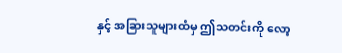နှင့် အခြားသူများထံမှ ဤသတင်းကို လော့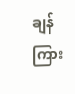ချန် ကြား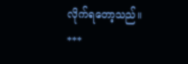လိုက်ရတော့သည်။
***